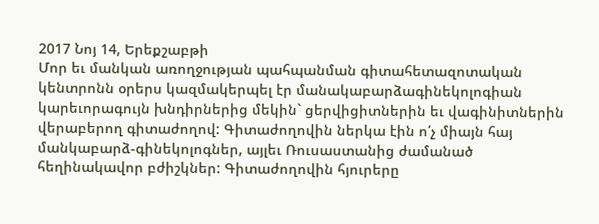2017 Նոյ 14, Երեքշաբթի
Մոր եւ մանկան առողջության պահպանման գիտահետազոտական կենտրոնն օրերս կազմակերպել էր մանակաբարձագինեկոլոգիան կարեւորագույն խնդիրներից մեկին` ցերվիցիտներին եւ վագինիտներին վերաբերող գիտաժողով: Գիտաժողովին ներկա էին ո՛չ միայն հայ մանկաբարձ-գինեկոլոգներ, այլեւ Ռուսաստանից ժամանած հեղինակավոր բժիշկներ: Գիտաժողովին հյուրերը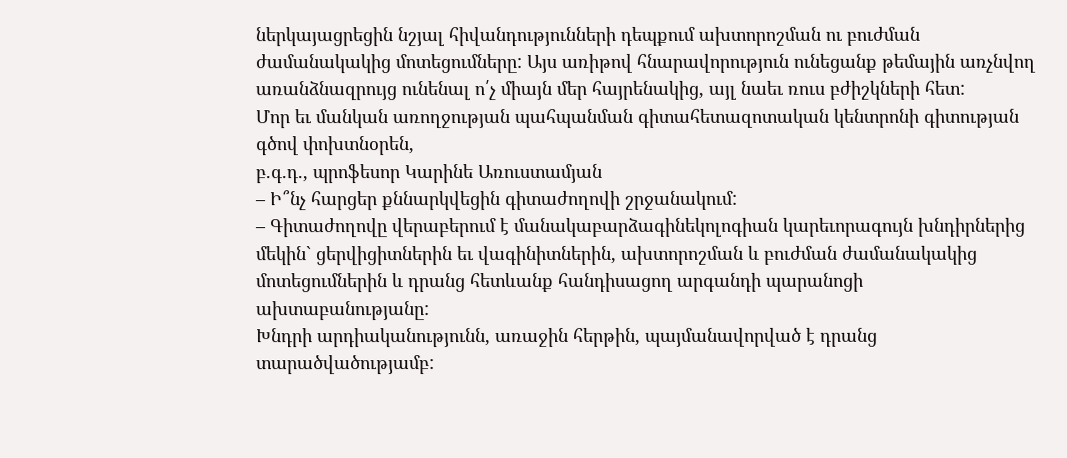ներկայացրեցին նշյալ հիվանդությունների դեպքում ախտորոշման ու բուժման ժամանակակից մոտեցումները: Այս առիթով հնարավորություն ունեցանք թեմային առչնվող առանձնազրույց ունենալ ո՛չ միայն մեր հայրենակից, այլ նաեւ ռուս բժիշկների հետ:
Մոր եւ մանկան առողջության պահպանման գիտահետազոտական կենտրոնի գիտության գծով փոխտնօրեն,
բ.գ.դ., պրոֆեսոր Կարինե Առուստամյան
– Ի՞նչ հարցեր քննարկվեցին գիտաժողովի շրջանակում:
– Գիտաժողովը վերաբերում է մանակաբարձագինեկոլոգիան կարեւորագույն խնդիրներից մեկին` ցերվիցիտներին եւ վագինիտներին, ախտորոշման և բուժման ժամանակակից մոտեցումներին և դրանց հետևանք հանդիսացող արգանդի պարանոցի ախտաբանությանը:
Խնդրի արդիականությունն, առաջին հերթին, պայմանավորված է դրանց տարածվածությամբ: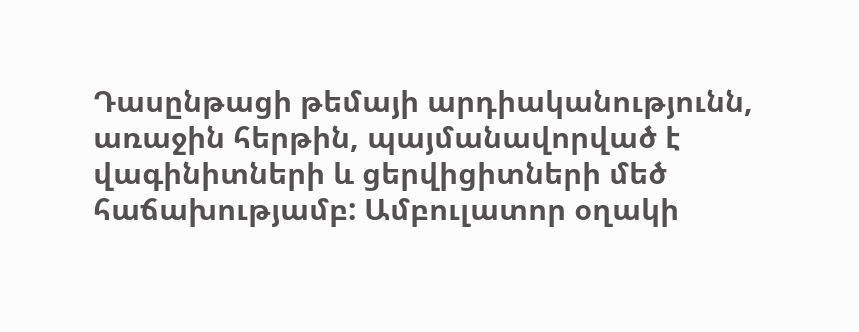Դասընթացի թեմայի արդիականությունն, առաջին հերթին, պայմանավորված է վագինիտների և ցերվիցիտների մեծ հաճախությամբ: Ամբուլատոր օղակի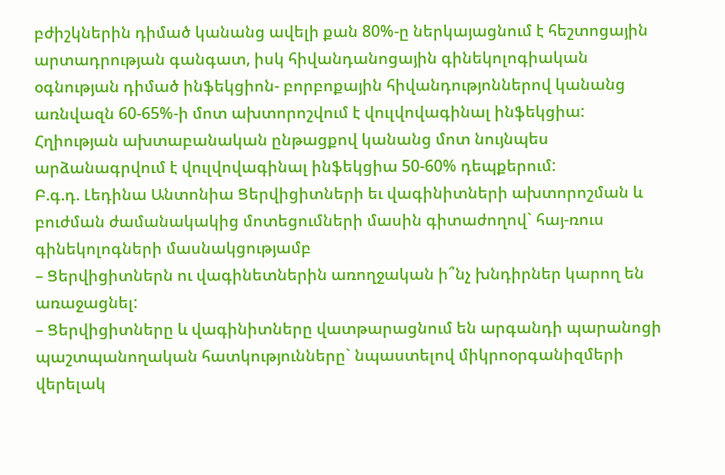բժիշկներին դիմած կանանց ավելի քան 80%-ը ներկայացնում է հեշտոցային արտադրության գանգատ, իսկ հիվանդանոցային գինեկոլոգիական օգնության դիմած ինֆեկցիոն- բորբոքային հիվանդությոններով կանանց առնվազն 60-65%-ի մոտ ախտորոշվում է վուլվովագինալ ինֆեկցիա:
Հղիության ախտաբանական ընթացքով կանանց մոտ նույնպես արձանագրվում է վուլվովագինալ ինֆեկցիա 50-60% դեպքերում:
Բ.գ.դ. Լեդինա Անտոնիա Ցերվիցիտների եւ վագինիտների ախտորոշման և բուժման ժամանակակից մոտեցումների մասին գիտաժողով` հայ-ռուս գինեկոլոգների մասնակցությամբ
– Ցերվիցիտներն ու վագինետներին առողջական ի՞նչ խնդիրներ կարող են առաջացնել:
– Ցերվիցիտները և վագինիտները վատթարացնում են արգանդի պարանոցի պաշտպանողական հատկությունները` նպաստելով միկրոօրգանիզմերի վերելակ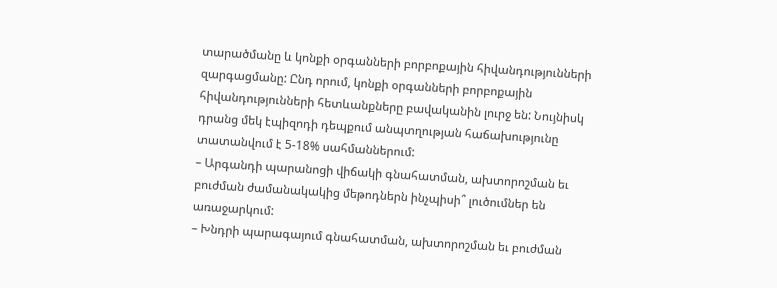տարածմանը և կոնքի օրգանների բորբոքային հիվանդությունների զարգացմանը: Ընդ որում, կոնքի օրգանների բորբոքային հիվանդությունների հետևանքները բավականին լուրջ են: Նույնիսկ դրանց մեկ էպիզոդի դեպքում անպտղության հաճախությունը տատանվում է 5-18% սահմաններում:
– Արգանդի պարանոցի վիճակի գնահատման, ախտորոշման եւ բուժման ժամանակակից մեթոդներն ինչպիսի՞ լուծումներ են առաջարկում:
– Խնդրի պարագայում գնահատման, ախտորոշման եւ բուժման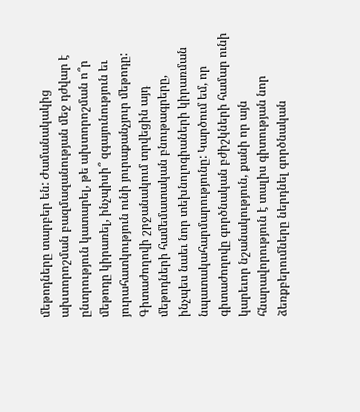մեթոդները տարբեր են: Ժամանակակից ախտորոշման բազմազանության մեջ դժվար է ընտրություն կատարել, թե ախտորոշման ո՞ր մեթոդը կիրառել, ինչպիսի՞ զգայունություն եւ յուրահատկություն ունի յուրաքանչյուր մեթոդը: Գիտաժողովի շրջանակում տրվեցին այդ մեթոդների համեմատական բնութագրերը, ինչպես նաեւ նոր տեխնոլոգիաների կիրառման նպատակահարմարությունը: Կարծում եմ, որ գիտաժողովը գործնական բժիշկների համար ունի կարեւոր նշանակություն, քանի որ այն հնարավորություն է տալիս գիտության նոր ձեռքբերումները ներդնել գործնական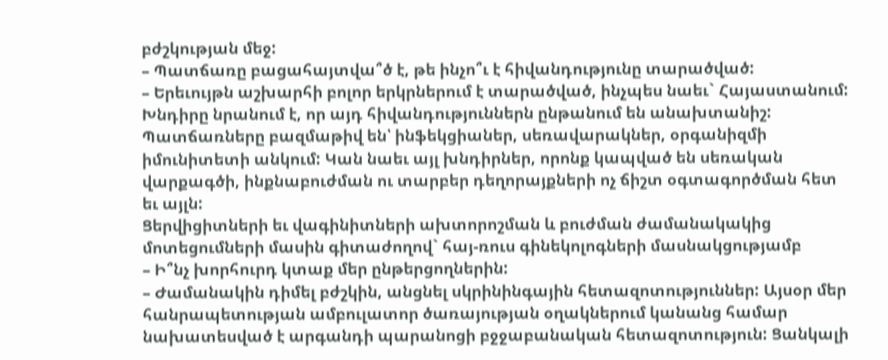բժշկության մեջ:
– Պատճառը բացահայտվա՞ծ է, թե ինչո՞ւ է հիվանդությունը տարածված:
– Երեւույթն աշխարհի բոլոր երկրներում է տարածված, ինչպես նաեւ` Հայաստանում: Խնդիրը նրանում է, որ այդ հիվանդություններն ընթանում են անախտանիշ: Պատճառները բազմաթիվ են՝ ինֆեկցիաներ, սեռավարակներ, օրգանիզմի իմունիտետի անկում: Կան նաեւ այլ խնդիրներ, որոնք կապված են սեռական վարքագծի, ինքնաբուժման ու տարբեր դեղորայքների ոչ ճիշտ օգտագործման հետ եւ այլն:
Ցերվիցիտների եւ վագինիտների ախտորոշման և բուժման ժամանակակից մոտեցումների մասին գիտաժողով` հայ-ռուս գինեկոլոգների մասնակցությամբ
– Ի՞նչ խորհուրդ կտաք մեր ընթերցողներին:
– Ժամանակին դիմել բժշկին, անցնել սկրինինգային հետազոտություններ: Այսօր մեր հանրապետության ամբուլատոր ծառայության օղակներում կանանց համար նախատեսված է արգանդի պարանոցի բջջաբանական հետազոտություն: Ցանկալի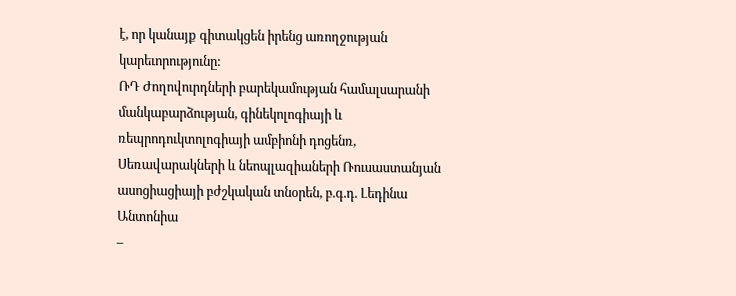է, որ կանայք գիտակցեն իրենց առողջության կարեւորությունը:
ՌԴ Ժողովուրդների բարեկամության համալսարանի մանկաբարձության, գինեկոլոգիայի և ռեպրոդուկտոլոգիայի ամբիոնի դոցենռ, Սեռավարակների և նեոպլազիաների Ռուսաստանյան ասոցիացիայի բժշկական տնօրեն, բ.գ.դ. Լեդինա Անտոնիա
–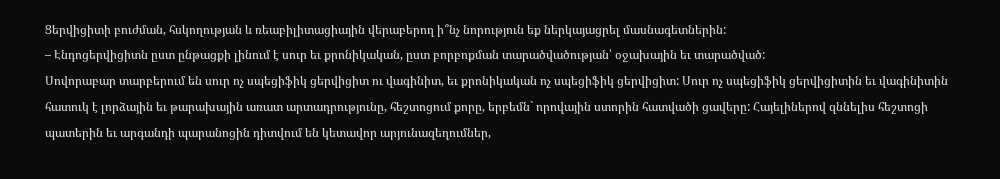Ցերվիցիտի բուժման, հսկողության և ռեաբիլիտացիային վերաբերող ի՞նչ նորություն եք ներկայացրել մասնագետներին:
– Էնդոցերվիցիտն ըստ ընթացքի լինում է սուր եւ քրոնիկական, ըստ բորբոքման տարածվածության՝ օջախային եւ տարածված:
Սովորաբար տարբերում են սուր ոչ սպեցիֆիկ ցերվիցիտ ու վագինիտ, եւ քրոնիկական ոչ սպեցիֆիկ ցերվիցիտ: Սուր ոչ սպեցիֆիկ ցերվիցիտին եւ վագինիտին հատուկ է լորձային եւ թարախային առատ արտադրությունը, հեշտոցում քորը, երբեմն` որովային ստորին հատվածի ցավերը: Հայելիներով զննելիս հեշտոցի պատերին եւ արգանդի պարանոցին դիտվում են կետավոր արյունազեղումներ,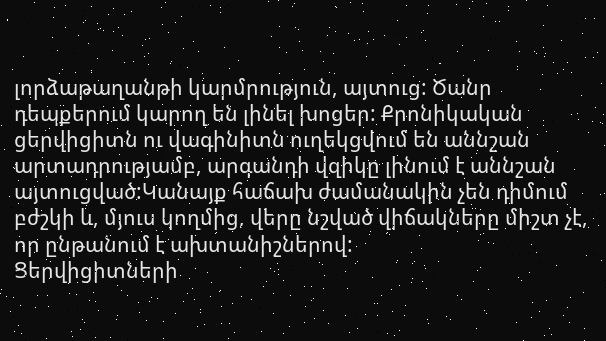լորձաթաղանթի կարմրություն, այտուց: Ծանր դեպքերում կարող են լինել խոցեր: Քրոնիկական ցերվիցիտն ու վագինիտն ուղեկցվում են աննշան արտադրությամբ, արգանդի վզիկը լինում է աննշան այտուցված:Կանայք հաճախ ժամանակին չեն դիմում բժշկի և, մյուս կողմից, վերը նշված վիճակները միշտ չէ, որ ընթանում է ախտանիշներով:
Ցերվիցիտների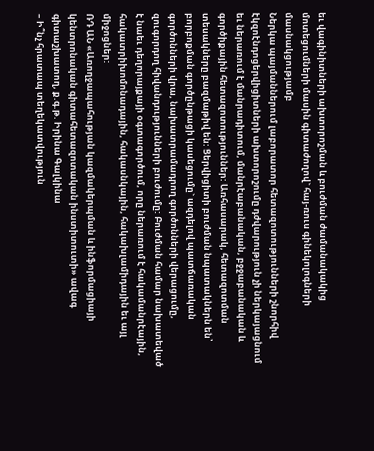եւ վագինիտների ախտորոշման և բուժման ժամանակակից մոտեցումների մասին գիտաժողով` հայ-ռուս գինեկոլոգների մասնակցությամբ
Ներկա պայմաններում լաբորատոր հետազոտությունների շնորհիվ էկզոէնդոցերվիցիտների ախտորոշումը դժվարություն չի ներկայացնում եւ ներառում է մանրադիտում, մանրէաբանական, բջջաբանական և գործիքային հետազոտություններ: Առհասարակ, հետազոտման տեսակները բազմաթիվ են: Ցերվիցիտի բուժման նպատակներն են՝ բորբոքման գործընթացի կասեցումը` ազդելով պատճառական գործոնների վրա, նախատրամադրող գործոնների վերացումը, զուգորդող հիվանդությունների բուժումը: Բուժման համար նախատեված է նաեւ դեղորայքայի օգտագործում, որը ներառում է հակամանրէային, հակատրիխոմոնադային, հակասնկային, հակախլամիդային եւ այլ միջոցներ:
ՌԴ ԱՆ «Առողջապահության կազմակերպման և ինֆորմացիայի կենտրոնական գիտահետազոտական ինստիտուտի» ավագ գիտաշխատող, ք.գ.թ. Իրինա Գալկինա
– Ի՞նչ հրատապ տեղեկատվություն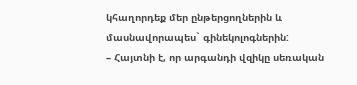կհաղորդեք մեր ընթերցողներին և մասնավորապես` գինեկոլոգներին:
– Հայտնի է, որ արգանդի վզիկը սեռական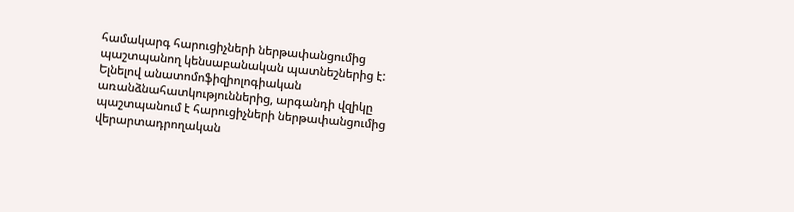համակարգ հարուցիչների ներթափանցումից պաշտպանող կենսաբանական պատնեշներից է:
Ելնելով անատոմոֆիզիոլոգիական առանձնահատկություններից, արգանդի վզիկը պաշտպանում է հարուցիչների ներթափանցումից վերարտադրողական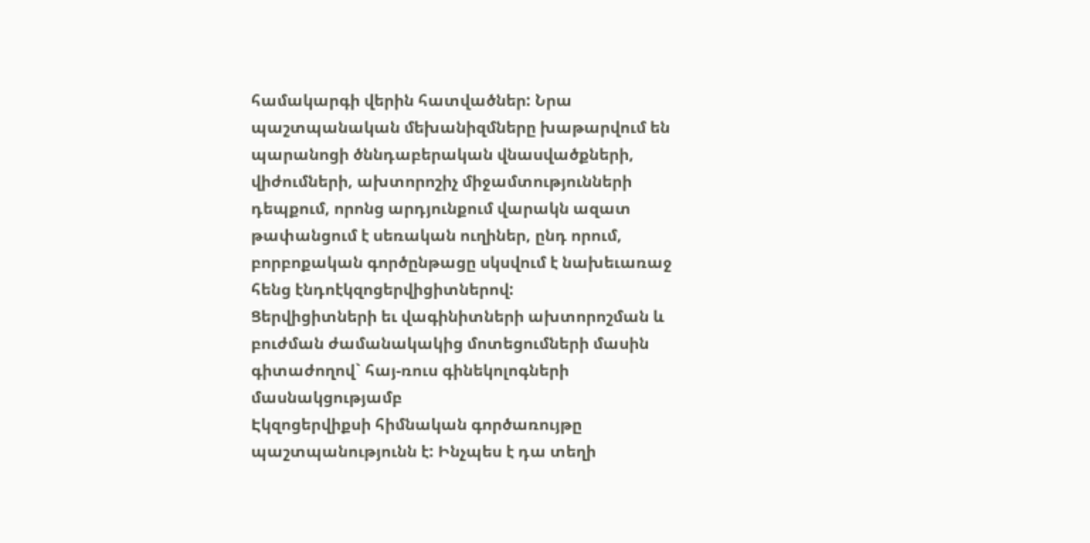համակարգի վերին հատվածներ: Նրա պաշտպանական մեխանիզմները խաթարվում են պարանոցի ծննդաբերական վնասվածքների, վիժումների, ախտորոշիչ միջամտությունների դեպքում, որոնց արդյունքում վարակն ազատ թափանցում է սեռական ուղիներ, ընդ որում, բորբոքական գործընթացը սկսվում է նախեւառաջ հենց էնդոէկզոցերվիցիտներով:
Ցերվիցիտների եւ վագինիտների ախտորոշման և բուժման ժամանակակից մոտեցումների մասին գիտաժողով` հայ-ռուս գինեկոլոգների մասնակցությամբ
Էկզոցերվիքսի հիմնական գործառույթը պաշտպանությունն է: Ինչպես է դա տեղի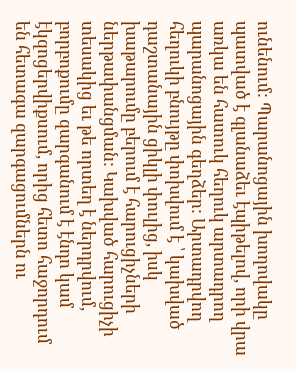ունենում: Պարանոցային խողովակը պատված է գլանաձեւ էպիթելով, որի վրա առկա են հատուկ հեղուկ արտադրող պարանոցային գեղձեր: Արտադրվող հեղուկի բնույթը փոխվում է ՝ կախված դաշտանային ցիկլի փուլից, իսկ խաթարումը բերում է հարուցիչների ներթափանցման: Կախված հարուցիչի տեսակից եւ թե որտեղ է ներդրվում, բորբոքումը զարգանում է էնդո կամ էկզոցերվիքսում, որից հետո հաջորդում են հետագա զարգացումներն ու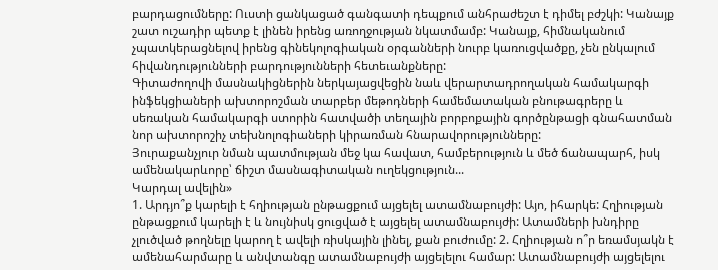բարդացումները: Ուստի ցանկացած գանգատի դեպքում անհրաժեշտ է դիմել բժշկի: Կանայք շատ ուշադիր պետք է լինեն իրենց առողջության նկատմամբ: Կանայք, հիմնականում չպատկերացնելով իրենց գինեկոլոգիական օրգանների նուրբ կառուցվածքը, չեն ընկալում հիվանդությունների բարդությունների հետեւանքները:
Գիտաժողովի մասնակիցներին ներկայացվեցին նաև վերարտադրողական համակարգի ինֆեկցիաների ախտորոշման տարբեր մեթոդների համեմատական բնութագրերը և սեռական համակարգի ստորին հատվածի տեղային բորբոքային գործընթացի գնահատման նոր ախտորոշիչ տեխնոլոգիաների կիրառման հնարավորությունները:
Յուրաքանչյուր նման պատմության մեջ կա հավատ, համբերություն և մեծ ճանապարհ, իսկ ամենակարևորը՝ ճիշտ մասնագիտական ուղեկցություն...
Կարդալ ավելին»
1. Արդյո՞ք կարելի է հղիության ընթացքում այցելել ատամնաբույժի: Այո, իհարկե: Հղիության ընթացքում կարելի է և նույնիսկ ցուցված է այցելել ատամնաբույժի: Ատամների խնդիրը չլուծված թողնելը կարող է ավելի ռիսկային լինել, քան բուժումը: 2. Հղիության ո՞ր եռամսյակն է ամենահարմարը և անվտանգը ատամնաբույժի այցելելու համար: Ատամնաբույժի այցելելու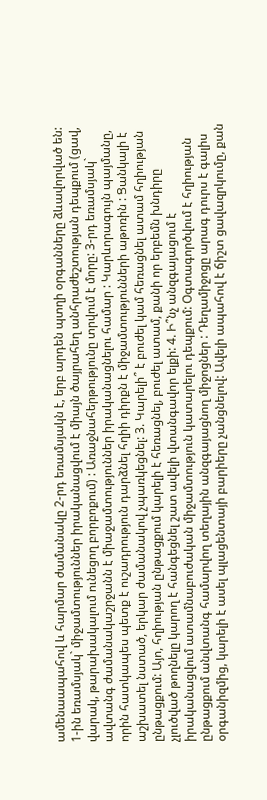ամենաապահով և հարմար ժամանակը 2-րդ եռամսյակն է, երբ արդեն պտղի օրգանները ձևավորված են: 1-ին եռամսյակ` միջամտություններ իրականացվում է միայն ծայրահեղ անհրաժեշտության դեպքում (ցավ, վարակ, թարախակալում ունեցող բորբոքում) : Առաջնահերթությունը տրվում է մորը: 3-րդ եռամսյակ` ավտանգ ժամանակաշրջանն է միաջամտություններ իրականացնելու համար : Կարևորագույն պայմանը, որին հատկապես պետք է ուշադրություն դարձնել հղիի դիրքն է միջամտությունների աթոռին : Ցանկալի է աշխատել նստած, երկար ժամանակով չպառկեցնել: 3. Կարելի՞ է բուժել կամ հեռացնել ատամ հղիության ընթացքում: Այո, հղիության ընթացքում կարելի է հեռացնել, բուժել ատամ, քանի որ երբեմն խնդիրը չլուծված թողնելը կարող է հանգեցնել շատ ավելի վտանգավոր ելքի: 4. Ի՞նչ անզգայացում է իրականացվում ատամնաբուժական միջամտություն կատարելու դեպքում: Օգտագործվում է հղիության ընթացքում անվտանգ համարվող տեղային անզգայացնող միջոցներ : Դեղամիջոցը արագ դուրս է գալիս օրգանիզմից, կարելի է ասել պլացենտայի բարիերը չանցնելով: Ավելի ապահով է ճիշտ ցավազրկումը, քան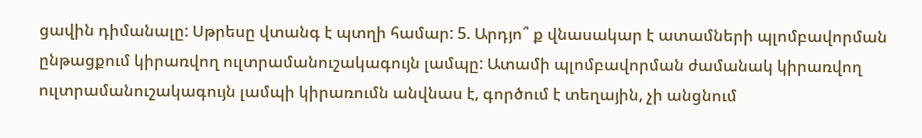ցավին դիմանալը: Սթրեսը վտանգ է պտղի համար: 5. Արդյո՞ ք վնասակար է ատամների պլոմբավորման ընթացքում կիրառվող ուլտրամանուշակագույն լամպը: Ատամի պլոմբավորման ժամանակ կիրառվող ուլտրամանուշակագույն լամպի կիրառումն անվնաս է, գործում է տեղային, չի անցնում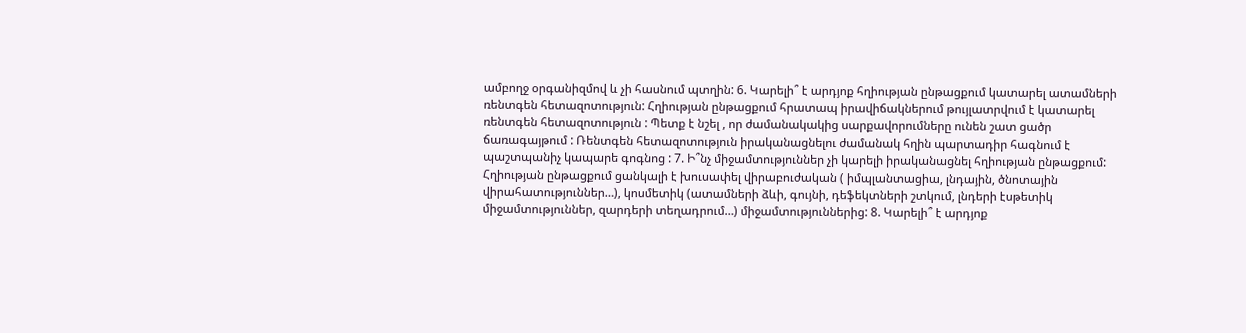ամբողջ օրգանիզմով և չի հասնում պտղին: 6. Կարելի՞ է արդյոք հղիության ընթացքում կատարել ատամների ռենտգեն հետազոտություն: Հղիության ընթացքում հրատապ իրավիճակներում թույլատրվում է կատարել ռենտգեն հետազոտություն : Պետք է նշել , որ ժամանակակից սարքավորումները ունեն շատ ցածր ճառագայթում : Ռենտգեն հետազոտություն իրականացնելու ժամանակ հղին պարտադիր հագնում է պաշտպանիչ կապարե գոգնոց : 7. Ի՞նչ միջամտություններ չի կարելի իրականացնել հղիության ընթացքում: Հղիության ընթացքում ցանկալի է խուսափել վիրաբուժական ( իմպլանտացիա, լնդային, ծնոտային վիրահատություններ…), կոսմետիկ (ատամների ձևի, գույնի, դեֆեկտների շտկում, լնդերի էսթետիկ միջամտություններ, զարդերի տեղադրում…) միջամտություններից: 8. Կարելի՞ է արդյոք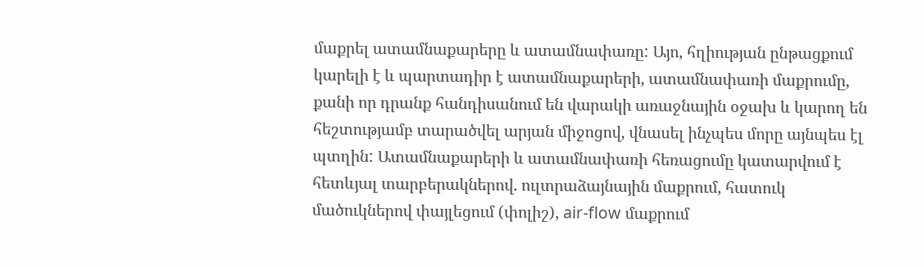մաքրել ատամնաքարերը և ատամնափառը: Այո, հղիության ընթացքում կարելի է և պարտադիր է ատամնաքարերի, ատամնափառի մաքրումը, քանի որ դրանք հանդիսանում են վարակի առաջնային օջախ և կարող են հեշտությամբ տարածվել արյան միջոցով, վնասել ինչպես մորը այնպես էլ պտղին: Ատամնաքարերի և ատամնափառի հեռացումը կատարվում է հետևյալ տարբերակներով. ուլտրաձայնային մաքրում, հատուկ մածուկներով փայլեցում (փոլիշ), air-flow մաքրում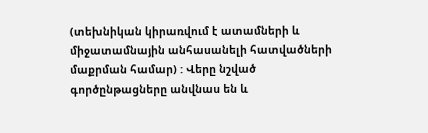(տեխնիկան կիրառվում է ատամների և միջատամնային անհասանելի հատվածների մաքրման համար) : Վերը նշված գործընթացները անվնաս են և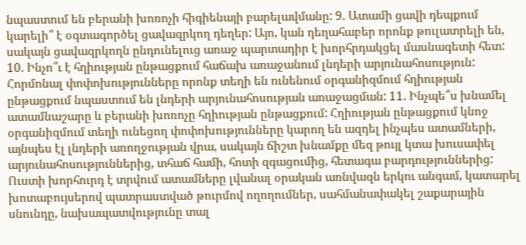նպաստում են բերանի խոռոչի հիգիենայի բարելավմանը: 9. Ատամի ցավի դեպքում կարելի՞ է օգտագործել ցավազրկող դեղեր: Այո, կան դեղահաբեր որոնք թուլատրելի են, սակայն ցավազրկողն ընդունելուց առաջ պարտադիր է խորհրդակցել մասնագետի հետ: 10. Ինչո՞ւ է հղիության ընթացքում հաճախ առաջանում լնդերի արյունահոսություն: Հորմոնալ փոփոխությունները որոնք տեղի են ունենում օրգանիզմում հղիության ընթացքում նպաստում են լնդերի արյունահոսության առաջացման: 11. Ինչպե՞ս խնամել ատամնաշարը և բերանի խոռոչը հղիության ընթացքում: Հղիության ընթացքում կնոջ օրգանիզմում տեղի ունեցող փոփոխությունները կարող են ազդել ինչպես ատամների, այնպես էլ լնդերի առողջության վրա, սակայն ճիշտ խնամքը մեզ թույլ կտա խուսափել արյունահոսություններից, տհաճ համի, հոտի զգացումից, հետագա բարդություններից: Ուստի խորհուրդ է տրվում ատամները լվանալ օրական առնվազն երկու անգամ, կատարել խոտաբույսերով պատրաստված թուրմով ողողումներ, սահմանափակել շաքարային սնունդը, նախապատվությունը տալ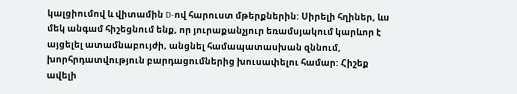կալցիումով և վիտամին D-ով հարուստ մթերքներին: Սիրելի հղիներ, ևս մեկ անգամ հիշեցնում ենք, որ յուրաքանչյուր եռամսյակում կարևոր է այցելել ատամնաբույժի, անցնել համապատասխան զննում, խորհրդատվություն բարդացումներից խուսափելու համար: Հիշեք ավելի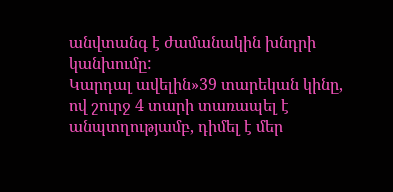անվտանգ է ժամանակին խնդրի կանխումը:
Կարդալ ավելին»39 տարեկան կինը, ով շուրջ 4 տարի տառապել է անպտղությամբ, դիմել է մեր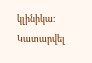կլինիկա։ Կատարվել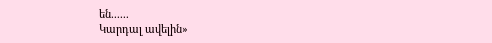են......
Կարդալ ավելին»